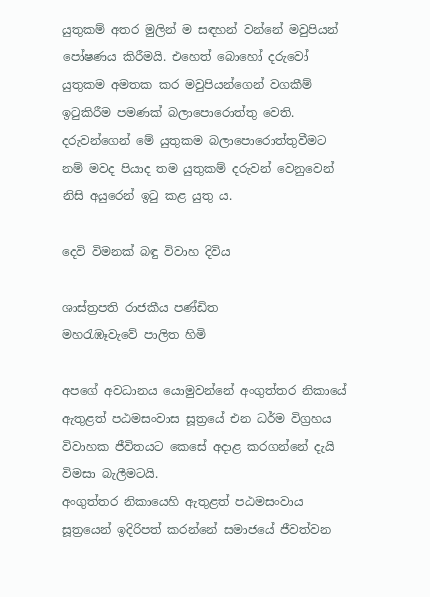යුතුකම් අතර මුලින් ම සඳහන් වන්නේ මවුපියන් පෝෂණය කිරීමයි. එහෙත් බොහෝ දරුවෝ යුතුකම අමතක කර මවුපියන්ගෙන් වගකීම් ඉටුකිරීම පමණක් බලාපොරොත්තු වෙති. දරුවන්ගෙන් මේ යුතුකම බලාපොරොත්තුවීමට නම් මවද පියාද තම යුතුකම් දරුවන් වෙනුවෙන් නිසි අයුරෙන් ඉටු කළ යුතු ය.

දෙවි විමනක් බඳු විවාහ දිවිය

ශාස්ත්‍රපති රාජකීය පණ්ඩිත
මහරැඹෑවැවේ පාලිත හිමි

අපගේ අවධානය යොමුවන්නේ අංගුත්තර නිකායේ ඇතුළත් පඨමසංවාස සූත්‍රයේ එන ධර්ම විග්‍රහය විවාහක ජීවිතයට කෙසේ අදාළ කරගන්නේ දැයි විමසා බැලීමටයි.
අංගුත්තර නිකායෙහි ඇතුළත් පඨමසංවාය සූත්‍රයෙන් ඉදිරිපත් කරන්නේ සමාජයේ ජීවත්වන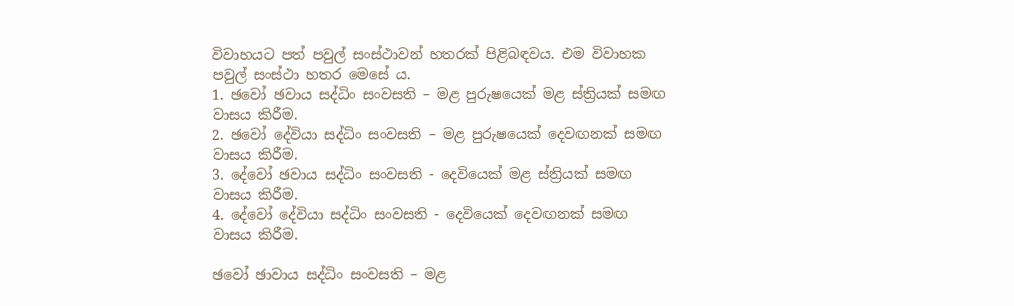විවාහයට පත් පවුල් සංස්ථාවන් හතරක් පිළිබඳවය. එම විවාහක පවුල් සංස්ථා හතර මෙසේ ය.
1. ඡවෝ ඡවාය සද්ධිං සංවසති – මළ පුරුෂයෙක් මළ ස්ත්‍රියක් සමඟ වාසය කිරීම.
2. ඡවෝ දේවියා සද්ධිං සංවසති – මළ පුරුෂයෙක් දෙවඟනක් සමඟ වාසය කිරීම.
3. දේවෝ ඡවාය සද්ධිං සංවසති - දෙවියෙක් මළ ස්ත්‍රියක් සමඟ වාසය කිරීම.
4. දේවෝ දේවියා සද්ධිං සංවසති - දෙවියෙක් දෙවඟනක් සමඟ වාසය කිරීම.

ඡවෝ ඡාවාය සද්ධිං සංවසති – මළ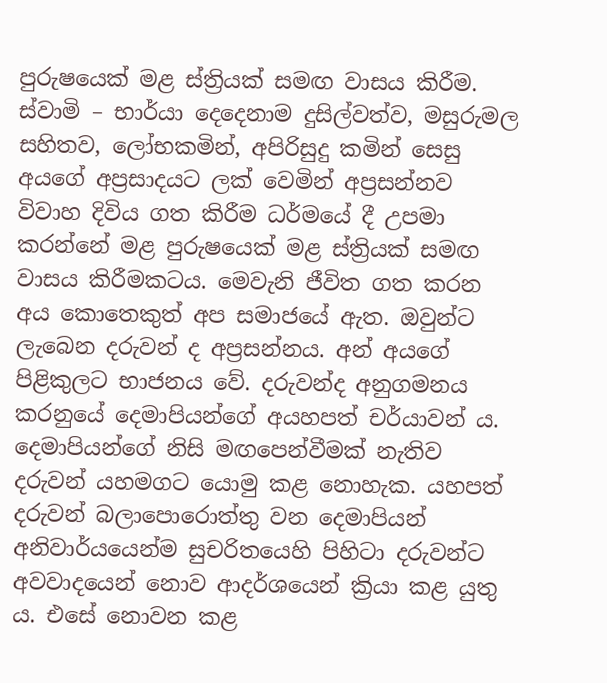පුරුෂයෙක් මළ ස්ත්‍රියක් සමඟ වාසය කිරීම.
ස්වාමි – භාර්යා දෙදෙනාම දුසිල්වත්ව, මසුරුමල සහිතව, ලෝභකමින්, අපිරිසුදු කමින් සෙසු අයගේ අප්‍රසාදයට ලක් වෙමින් අප්‍රසන්නව විවාහ දිවිය ගත කිරීම ධර්මයේ දී උපමා කරන්නේ මළ පුරුෂයෙක් මළ ස්ත්‍රියක් සමඟ වාසය කිරීමකටය. මෙවැනි ජීවිත ගත කරන අය කොතෙකුත් අප සමාජයේ ඇත. ඔවුන්ට ලැබෙන දරුවන් ද අප්‍රසන්නය. අන් අයගේ පිළිකුලට භාජනය වේ. දරුවන්ද අනුගමනය කරනුයේ දෙමාපියන්ගේ අයහපත් චර්යාවන් ය. දෙමාපියන්ගේ නිසි මඟපෙන්වීමක් නැතිව දරුවන් යහමගට යොමු කළ නොහැක. යහපත් දරුවන් බලාපොරොත්තු වන දෙමාපියන් අනිවාර්යයෙන්ම සුචරිතයෙහි පිහිටා දරුවන්ට අවවාදයෙන් නොව ආදර්ශයෙන් ක්‍රියා කළ යුතු ය. එසේ නොවන කළ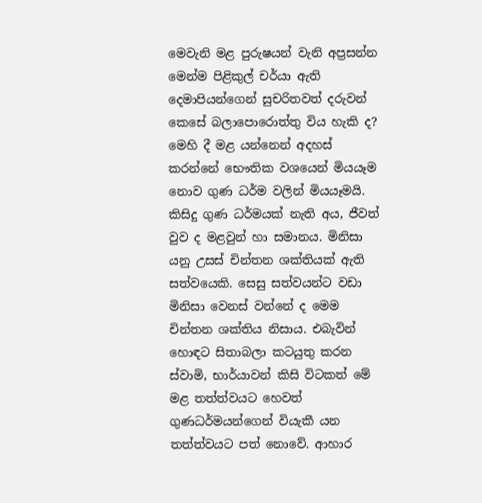මෙවැනි මළ පුරුෂයන් වැනි අප්‍රසන්න මෙන්ම පිළිකුල් චර්යා ඇති දෙමාපියන්ගෙන් සුචරිතවත් දරුවන් කෙසේ බලාපොරොත්තු විය හැකි ද?
මෙහි දී මළ යන්නෙන් අදහස් කරන්නේ භෞතික වශයෙන් මියයෑම නොව ගුණ ධර්ම වලින් මියයෑමයි. කිසිදු ගුණ ධර්මයක් නැති අය, ජීවත් වුව ද මළවුන් හා සමානය. මිනිසා යනු උසස් චින්තන ශක්තියක් ඇති සත්වයෙකි. සෙසු සත්වයන්ට වඩා මිනිසා වෙනස් වන්නේ ද මෙම චින්තන ශක්තිය නිසාය. එබැවින් හොඳට සිතාබලා කටයුතු කරන ස්වාමි, භාර්යාවන් කිසි විටකත් මේ මළ තත්ත්වයට හෙවත් ගුණධර්මයන්ගෙන් වියැකී යන තත්ත්වයට පත් නොවේ. ආහාර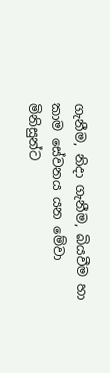ගැනීම, නිදා ගැනීම, බියවීම හා කාම සේවනය යන මේවා මිනිසුන්ට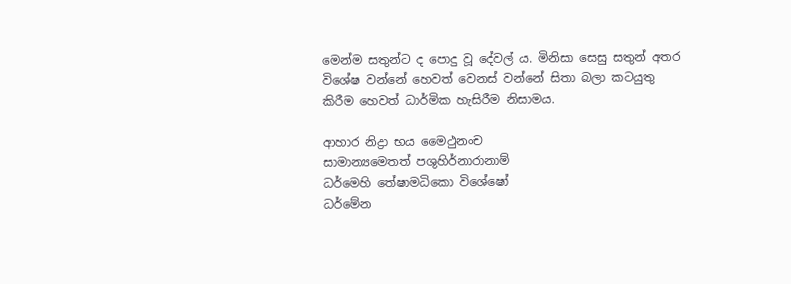මෙන්ම සතුන්ට ද පොදු වූ දේවල් ය. මිනිසා සෙසු සතුන් අතර විශේෂ වන්නේ හෙවත් වෙනස් වන්නේ සිතා බලා කටයුතු කිරීම හෙවත් ධාර්මික හැසිරීම නිසාමය.

ආහාර නිද්‍රා භය මෛථුනංච
සාමාන්‍යමෙතත් පශුහිර්නාරානාම්
ධර්මෙහි තේෂාමධිකො විශේෂෝ
ධර්මේන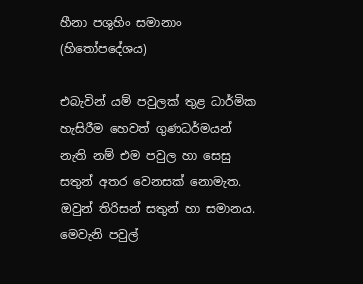හීනා පශුහිං සමානාං (හිතෝපදේශය)

එබැවින් යම් පවුලක් තුළ ධාර්මික හැසිරීම හෙවත් ගුණධර්මයන් නැති නම් එම පවුල හා සෙසු සතුන් අතර වෙනසක් නොමැත. ඔවුන් තිරිසන් සතුන් හා සමානය. මෙවැනි පවුල්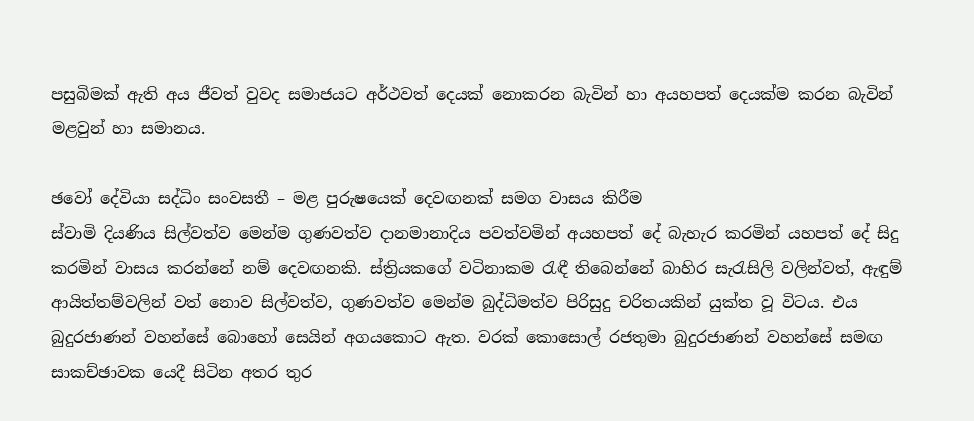පසුබිමක් ඇති අය ජීවත් වුවද සමාජයට අර්ථවත් දෙයක් නොකරන බැවින් හා අයහපත් දෙයක්ම කරන බැවින් මළවුන් හා සමානය.

ඡවෝ දේවියා සද්ධිං සංවසතී – මළ පුරුෂයෙක් දෙවඟනක් සමග වාසය කිරීම
ස්වාමි දියණිය සිල්වත්ව මෙන්ම ගුණවත්ව දානමානාදිය පවත්වමින් අයහපත් දේ බැහැර කරමින් යහපත් දේ සිදු කරමින් වාසය කරන්නේ නම් දෙවඟනකි. ස්ත්‍රියකගේ වටිනාකම රැඳී තිබෙන්නේ බාහිර සැරැසිලි වලින්වත්, ඇඳුම් ආයිත්තම්වලින් වත් නොව සිල්වත්ව, ගුණවත්ව මෙන්ම බුද්ධිමත්ව පිරිසුදු චරිතයකින් යුක්ත වූ විටය. එය බුදුරජාණන් වහන්සේ බොහෝ සෙයින් අගයකොට ඇත. වරක් කොසොල් රජතුමා බුදුරජාණන් වහන්සේ සමඟ සාකච්ඡාවක යෙදී සිටින අතර තුර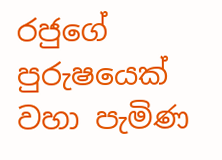රජුගේ පුරුෂයෙක් වහා පැමිණ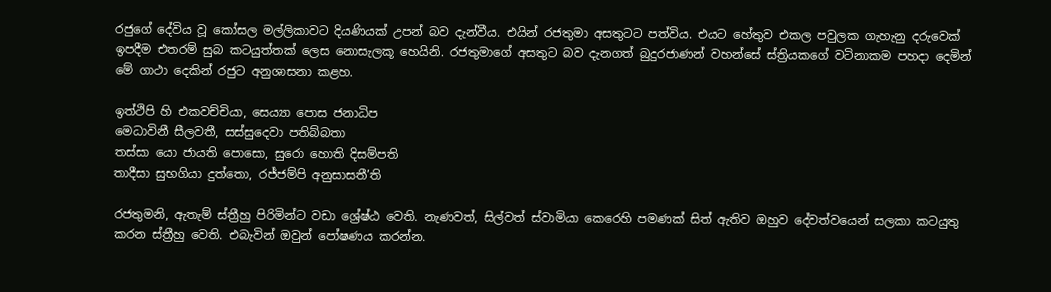රජුගේ දේවිය වූ කෝසල මල්ලිකාවට දියණියක් උපන් බව දැන්වීය. එයින් රජතුමා අසතුටට පත්විය. එයට හේතුව එකල පවුලක ගැහැනු දරුවෙක් ඉපදීම එතරම් සුබ කටයුත්තක් ලෙස නොසැලකූ හෙයිනි. රජතුමාගේ අසතුට බව දැනගත් බුදුරජාණන් වහන්සේ ස්ත්‍රියකගේ වටිනාකම පහදා දෙමින් මේ ගාථා දෙකින් රජුට අනුශාසනා කළහ.

ඉත්ථිපි හි එකවච්චියා, සෙය්‍යා පොස ජනාධිප
මෙධාවිනී සීලවතී, සස්සුදෙවා පතිබ්බතා
තස්සා යො ජායති පොසො, සුරො හොති දිසම්පති
තාදීසා සුභගියා දුත්තො, රජ්ජම්පි අනුසාසතී’ති

රජතුමනි, ඇතැම් ස්ත්‍රීහු පිරිමින්ට වඩා ශ්‍රේෂ්ඨ වෙති. නැණවත්, සිල්වත් ස්වාමියා කෙරෙහි පමණක් සිත් ඇතිව ඔහුව දේවත්වයෙන් සලකා කටයුතු කරන ස්ත්‍රීහු වෙති. එබැවින් ඔවුන් පෝෂණය කරන්න.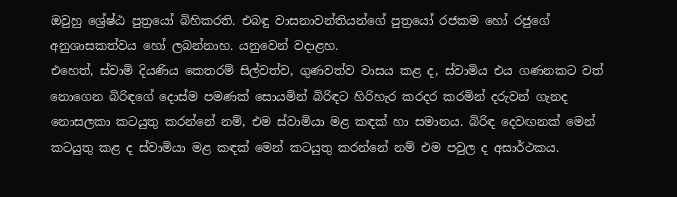ඔවුහු ශ්‍රේෂ්ඨ පුත්‍රයෝ බිහිකරති. එබඳු වාසනාවන්තියන්ගේ පුත්‍රයෝ රජකම හෝ රජුගේ අනුශාසකත්වය හෝ ලබන්නාහ. යනුවෙන් වදාළහ.
එහෙත්, ස්වාමි දියණිය කෙතරම් සිල්වත්ව, ගුණවත්ව වාසය කළ ද, ස්වාමිය එය ගණනකට වත් නොගෙන බිරිඳගේ දොස්ම පමණක් සොයමින් බිරිඳට හිරිහැර කරදර කරමින් දරුවන් ගැනද නොසලකා කටයුතු කරන්නේ නම්, එම ස්වාමියා මළ කඳක් හා සමානය. බිරිඳ දෙවඟනක් මෙන් කටයුතු කළ ද ස්වාමියා මළ කඳක් මෙන් කටයුතු කරන්නේ නම් එම පවුල ද අසාර්ථකය.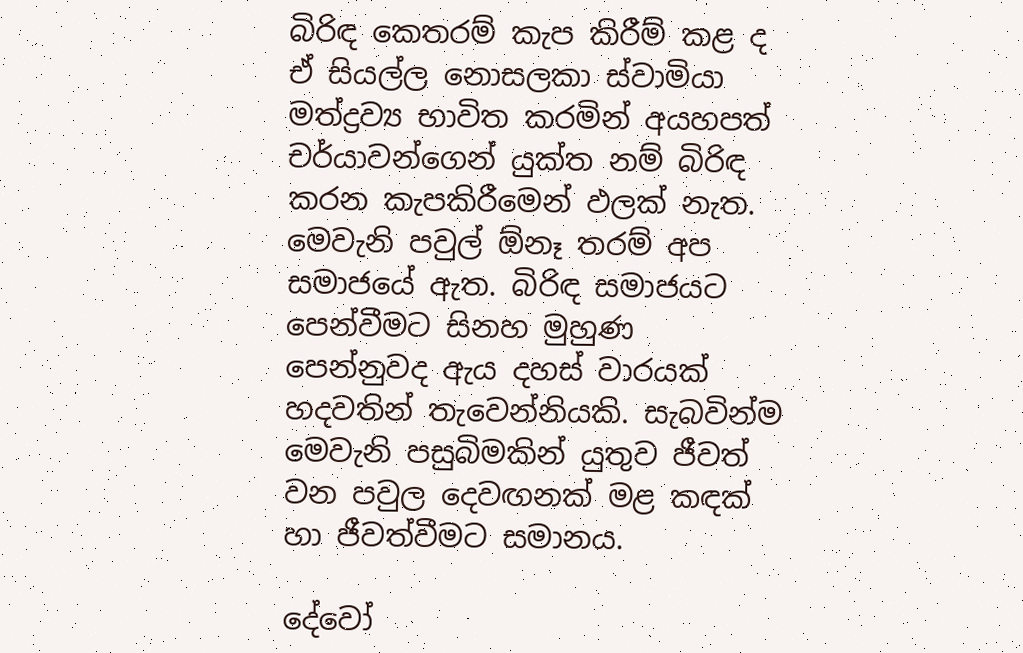බිරිඳ කෙතරම් කැප කිරීම් කළ ද ඒ සියල්ල නොසලකා ස්වාමියා මත්ද්‍රව්‍ය භාවිත කරමින් අයහපත් චර්යාවන්ගෙන් යුක්ත නම් බිරිඳ කරන කැපකිරීමෙන් ඵලක් නැත. මෙවැනි පවුල් ඕනෑ තරම් අප සමාජයේ ඇත. බිරිඳ සමාජයට පෙන්වීමට සිනහ මුහුණ පෙන්නුවද ඇය දහස් වාරයක් හදවතින් තැවෙන්නියකි. සැබවින්ම මෙවැනි පසුබිමකින් යුතුව ජීවත් වන පවුල දෙවඟනක් මළ කඳක් හා ජීවත්වීමට සමානය.

දේවෝ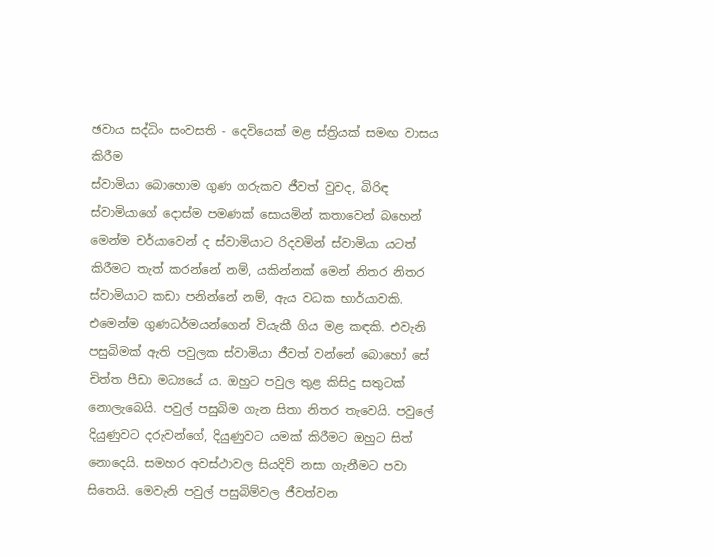ඡවාය සද්ධිං සංවසති - දෙවියෙක් මළ ස්ත්‍රියක් සමඟ වාසය කිරීම
ස්වාමියා බොහොම ගුණ ගරුකව ජීවත් වුවද, බිරිඳ ස්වාමියාගේ දොස්ම පමණක් සොයමින් කතාවෙන් බහෙන් මෙන්ම චර්යාවෙන් ද ස්වාමියාට රිදවමින් ස්වාමියා යටත් කිරීමට තැත් කරන්නේ නම්, යකින්නක් මෙන් නිතර නිතර ස්වාමියාට කඩා පනින්නේ නම්, ඇය වධක භාර්යාවකි. එමෙන්ම ගුණධර්මයන්ගෙන් වියැකී ගිය මළ කඳකි. එවැනි පසුබිමක් ඇති පවුලක ස්වාමියා ජීවත් වන්නේ බොහෝ සේ චිත්ත පීඩා මධ්‍යයේ ය. ඔහුට පවුල තුළ කිසිදු සතුටක් නොලැබෙයි. පවුල් පසුබිම ගැන සිතා නිතර තැවෙයි. පවුලේ දියුණුවට දරුවන්ගේ, දියුණුවට යමක් කිරීමට ඔහුට සිත් නොදෙයි. සමහර අවස්ථාවල සියදිවි නසා ගැනීමට පවා සිතෙයි. මෙවැනි පවුල් පසුබිම්වල ජීවත්වන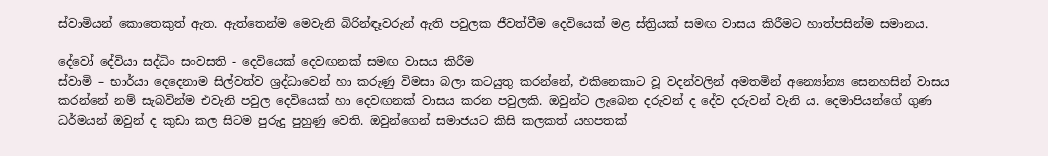ස්වාමියන් කොතෙකුත් ඇත. ඇත්තෙන්ම මෙවැනි බිරින්ඳෑවරුන් ඇති පවුලක ජීවත්වීම දෙවියෙක් මළ ස්ත්‍රියක් සමඟ වාසය කිරීමට හාත්පසින්ම සමානය.

දේවෝ දේවියා සද්ධිං සංවසති - දෙවියෙක් දෙවඟනක් සමඟ වාසය කිරීම
ස්වාමි – භාර්යා දෙදෙනාම සිල්වත්ව ශ්‍රද්ධාවෙන් හා කරුණු විමසා බලා කටයුතු කරන්නේ, එකිනෙකාට වූ වදන්වලින් අමතමින් අන්‍යෝන්‍ය සෙනහසින් වාසය කරන්නේ නම් සැබවින්ම එවැනි පවුල දෙවියෙක් හා දෙවඟනක් වාසය කරන පවුලකි. ඔවුන්ට ලැබෙන දරුවන් ද දේව දරුවන් වැනි ය. දෙමාපියන්ගේ ගුණ ධර්මයන් ඔවුන් ද කුඩා කල සිටම පුරුදු පුහුණු වෙති. ඔවුන්ගෙන් සමාජයට කිසි කලකත් යහපතක්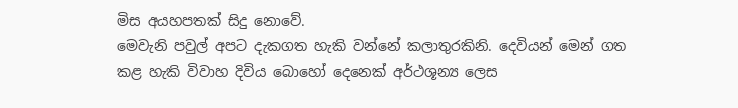මිස අයහපතක් සිදු නොවේ.
මෙවැනි පවුල් අපට දැකගත හැකි වන්නේ කලාතුරකිනි. දෙවියන් මෙන් ගත කළ හැකි විවාහ දිවිය බොහෝ දෙනෙක් අර්ථශූන්‍ය ලෙස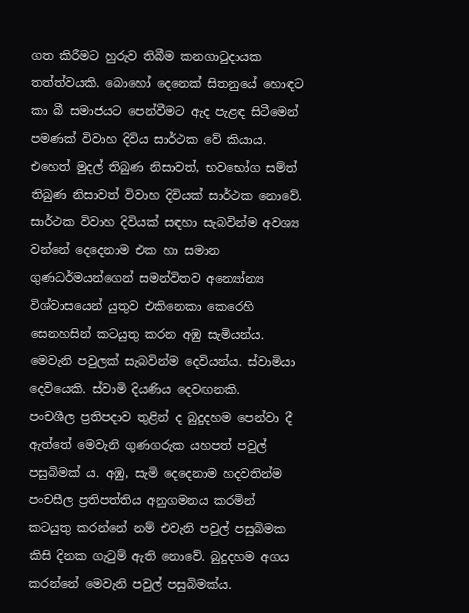ගත කිරීමට හුරුව තිබීම කනගාටුදායක තත්ත්වයකි. බොහෝ දෙනෙක් සිතනුයේ හොඳට කා බී සමාජයට පෙන්වීමට ඇද පැළඳ සිටීමෙන් පමණක් විවාහ දිවිය සාර්ථක වේ කියාය. එහෙත් මුදල් තිබුණ නිසාවත්, භවභෝග සම්ත් තිබුණ නිසාවත් විවාහ දිවියක් සාර්ථක නොවේ. සාර්ථක විවාහ දිවියක් සඳහා සැබවින්ම අවශ්‍ය වන්නේ දෙදෙනාම එක හා සමාන ගුණධර්මයන්ගෙන් සමන්විතව අන්‍යෝන්‍ය විශ්වාසයෙන් යුතුව එකිනෙකා කෙරෙහි සෙනහසින් කටයුතු කරන අඹු සැමියන්ය. මෙවැනි පවුලක් සැබවින්ම දෙවියන්ය. ස්වාමියා දෙවියෙකි. ස්වාමි දියණිය දෙවඟනකි.
පංචශීල ප්‍රතිපදාව තුළින් ද බුදුදහම පෙන්වා දී ඇත්තේ මෙවැනි ගුණගරුක යහපත් පවුල් පසුබිමක් ය. අඹු, සැමි දෙදෙනාම හදවතින්ම පංචසීල ප්‍රතිපත්තිය අනුගමනය කරමින් කටයුතු කරන්නේ නම් එවැනි පවුල් පසුබිමක කිසි දිනක ගැටුම් ඇති නොවේ. බුදුදහම අගය කරන්නේ මෙවැනි පවුල් පසුබිමක්ය.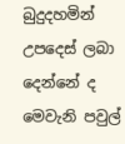බුදුදහමින් උපදෙස් ලබා දෙන්නේ ද මෙවැනි පවුල්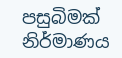පසුබිමක් නිර්මාණය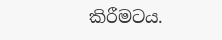කිරීමටය.